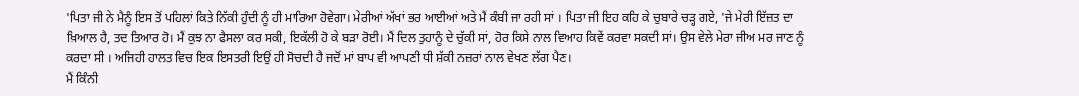'ਪਿਤਾ ਜੀ ਨੇ ਮੈਨੂੰ ਇਸ ਤੋਂ ਪਹਿਲਾਂ ਕਿਤੇ ਨਿੱਕੀ ਹੁੰਦੀ ਨੂੰ ਹੀ ਮਾਰਿਆ ਹੋਵੇਗਾ। ਮੇਰੀਆਂ ਅੱਖਾਂ ਭਰ ਆਈਆਂ ਅਤੇ ਮੈਂ ਕੰਬੀ ਜਾ ਰਹੀ ਸਾਂ । ਪਿਤਾ ਜੀ ਇਹ ਕਹਿ ਕੇ ਚੁਬਾਰੇ ਚੜ੍ਹ ਗਏ, 'ਜੇ ਮੇਰੀ ਇੱਜ਼ਤ ਦਾ ਖ਼ਿਆਲ ਹੈ, ਤਦ ਤਿਆਰ ਹੋ। ਮੈਂ ਕੁਝ ਨਾ ਫੈਸਲਾ ਕਰ ਸਕੀ, ਇਕੱਲੀ ਹੋ ਕੇ ਬੜਾ ਰੋਈ। ਮੈਂ ਦਿਲ ਤੁਹਾਨੂੰ ਦੇ ਚੁੱਕੀ ਸਾਂ, ਹੋਰ ਕਿਸੇ ਨਾਲ ਵਿਆਹ ਕਿਵੇਂ ਕਰਵਾ ਸਕਦੀ ਸਾਂ। ਉਸ ਵੇਲੇ ਮੇਰਾ ਜੀਅ ਮਰ ਜਾਣ ਨੂੰ ਕਰਦਾ ਸੀ । ਅਜਿਹੀ ਹਾਲਤ ਵਿਚ ਇਕ ਇਸਤਰੀ ਇਉਂ ਹੀ ਸੋਚਦੀ ਹੈ ਜਦੋਂ ਮਾਂ ਬਾਪ ਵੀ ਆਪਣੀ ਧੀ ਸ਼ੱਕੀ ਨਜ਼ਰਾਂ ਨਾਲ ਵੇਖਣ ਲੱਗ ਪੈਣ।
ਮੈਂ ਕਿੰਨੀ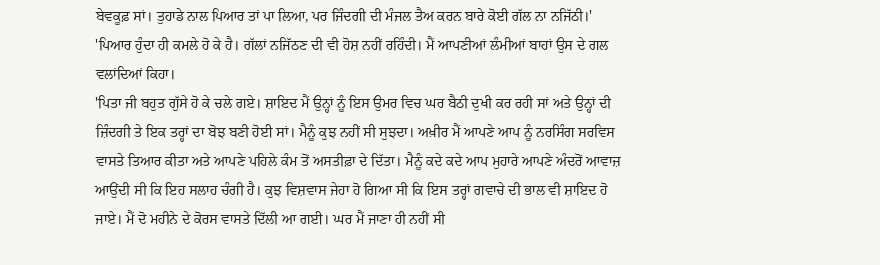ਬੇਵਕੂਫ਼ ਸਾਂ। ਤੁਹਾਡੇ ਨਾਲ ਪਿਆਰ ਤਾਂ ਪਾ ਲਿਆ, ਪਰ ਜਿੰਦਗੀ ਦੀ ਮੰਜਲ ਤੈਅ ਕਰਨ ਬਾਰੇ ਕੋਈ ਗੱਲ ਨਾ ਨਜਿੱਠੀ।'
'ਪਿਆਰ ਹੁੰਦਾ ਹੀ ਕਮਲੇ ਹੋ ਕੇ ਹੈ। ਗੱਲਾਂ ਨਜਿੱਠਣ ਦੀ ਵੀ ਹੋਸ਼ ਨਹੀਂ ਰਹਿੰਦੀ। ਮੈਂ ਆਪਣੀਆਂ ਲੰਮੀਆਂ ਬਾਹਾਂ ਉਸ ਦੇ ਗਲ ਵਲਾਂਦਿਆਂ ਕਿਹਾ।
'ਪਿਤਾ ਜੀ ਬਹੁਤ ਗੁੱਸੇ ਹੋ ਕੇ ਚਲੇ ਗਏ। ਸ਼ਾਇਦ ਮੈਂ ਉਨ੍ਹਾਂ ਨੂੰ ਇਸ ਉਮਰ ਵਿਚ ਘਰ ਬੈਠੀ ਦੁਖੀ ਕਰ ਰਹੀ ਸਾਂ ਅਤੇ ਉਨ੍ਹਾਂ ਦੀ ਜ਼ਿੰਦਗੀ ਤੇ ਇਕ ਤਰ੍ਹਾਂ ਦਾ ਬੋਝ ਬਣੀ ਹੋਈ ਸਾਂ। ਮੈਨੂੰ ਕੁਝ ਨਹੀਂ ਸੀ ਸੁਝਦਾ। ਅਖ਼ੀਰ ਮੈਂ ਆਪਣੇ ਆਪ ਨੂੰ ਨਰਸਿੰਗ ਸਰਵਿਸ ਵਾਸਤੇ ਤਿਆਰ ਕੀਤਾ ਅਤੇ ਆਪਣੇ ਪਹਿਲੇ ਕੰਮ ਤੋਂ ਅਸਤੀਫ਼ਾ ਦੇ ਦਿੱਤਾ। ਮੈਨੂੰ ਕਦੇ ਕਦੇ ਆਪ ਮੁਹਾਰੇ ਆਪਣੇ ਅੰਦਰੋਂ ਆਵਾਜ਼ ਆਉਂਦੀ ਸੀ ਕਿ ਇਹ ਸਲਾਹ ਚੰਗੀ ਹੈ। ਕੁਝ ਵਿਸ਼ਵਾਸ ਜੇਹਾ ਹੋ ਗਿਆ ਸੀ ਕਿ ਇਸ ਤਰ੍ਹਾਂ ਗਵਾਚੇ ਦੀ ਭਾਲ ਵੀ ਸ਼ਾਇਦ ਹੋ ਜਾਏ। ਮੈਂ ਦੋ ਮਹੀਨੇ ਦੇ ਕੋਰਸ ਵਾਸਤੇ ਦਿੱਲੀ ਆ ਗਈ। ਘਰ ਮੈਂ ਜਾਣਾ ਹੀ ਨਹੀਂ ਸੀ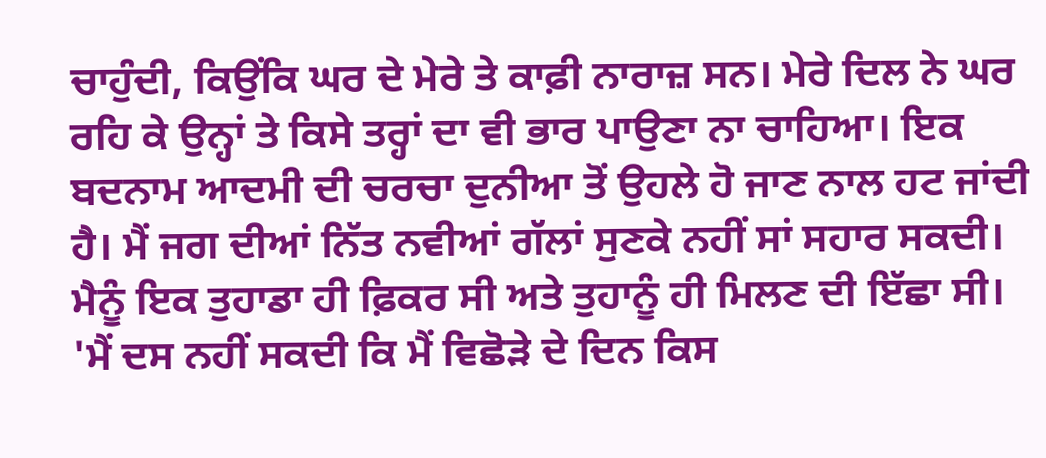ਚਾਹੁੰਦੀ, ਕਿਉਂਕਿ ਘਰ ਦੇ ਮੇਰੇ ਤੇ ਕਾਫ਼ੀ ਨਾਰਾਜ਼ ਸਨ। ਮੇਰੇ ਦਿਲ ਨੇ ਘਰ ਰਹਿ ਕੇ ਉਨ੍ਹਾਂ ਤੇ ਕਿਸੇ ਤਰ੍ਹਾਂ ਦਾ ਵੀ ਭਾਰ ਪਾਉਣਾ ਨਾ ਚਾਹਿਆ। ਇਕ ਬਦਨਾਮ ਆਦਮੀ ਦੀ ਚਰਚਾ ਦੁਨੀਆ ਤੋਂ ਉਹਲੇ ਹੋ ਜਾਣ ਨਾਲ ਹਟ ਜਾਂਦੀ ਹੈ। ਮੈਂ ਜਗ ਦੀਆਂ ਨਿੱਤ ਨਵੀਆਂ ਗੱਲਾਂ ਸੁਣਕੇ ਨਹੀਂ ਸਾਂ ਸਹਾਰ ਸਕਦੀ। ਮੈਨੂੰ ਇਕ ਤੁਹਾਡਾ ਹੀ ਫ਼ਿਕਰ ਸੀ ਅਤੇ ਤੁਹਾਨੂੰ ਹੀ ਮਿਲਣ ਦੀ ਇੱਛਾ ਸੀ।
'ਮੈਂ ਦਸ ਨਹੀਂ ਸਕਦੀ ਕਿ ਮੈਂ ਵਿਛੋੜੇ ਦੇ ਦਿਨ ਕਿਸ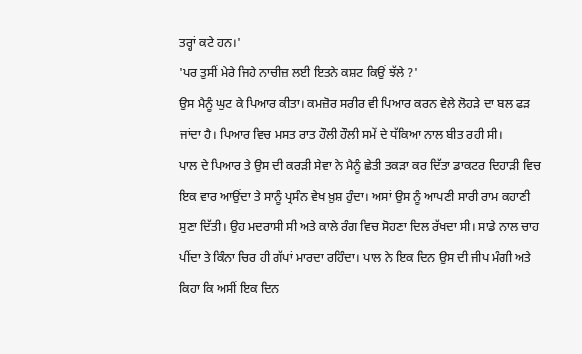ਤਰ੍ਹਾਂ ਕਟੇ ਹਨ।'
'ਪਰ ਤੁਸੀਂ ਮੇਰੇ ਜਿਹੇ ਨਾਚੀਜ਼ ਲਈ ਇਤਨੇ ਕਸ਼ਟ ਕਿਉਂ ਝੱਲੇ ?'
ਉਸ ਮੈਨੂੰ ਘੁਟ ਕੇ ਪਿਆਰ ਕੀਤਾ। ਕਮਜ਼ੋਰ ਸਰੀਰ ਵੀ ਪਿਆਰ ਕਰਨ ਵੇਲੇ ਲੋਹੜੇ ਦਾ ਬਲ ਫੜ ਜਾਂਦਾ ਹੈ। ਪਿਆਰ ਵਿਚ ਮਸਤ ਰਾਤ ਹੌਲੀ ਹੌਲੀ ਸਮੇਂ ਦੇ ਧੱਕਿਆ ਨਾਲ ਬੀਤ ਰਹੀ ਸੀ।
ਪਾਲ ਦੇ ਪਿਆਰ ਤੇ ਉਸ ਦੀ ਕਰੜੀ ਸੇਵਾ ਨੇ ਮੈਨੂੰ ਛੇਤੀ ਤਕੜਾ ਕਰ ਦਿੱਤਾ ਡਾਕਟਰ ਦਿਹਾੜੀ ਵਿਚ ਇਕ ਵਾਰ ਆਉਂਦਾ ਤੇ ਸਾਨੂੰ ਪ੍ਰਸੰਨ ਵੇਖ ਖ਼ੁਸ਼ ਹੁੰਦਾ। ਅਸਾਂ ਉਸ ਨੂੰ ਆਪਣੀ ਸਾਰੀ ਰਾਮ ਕਹਾਣੀ ਸੁਣਾ ਦਿੱਤੀ। ਉਹ ਮਦਰਾਸੀ ਸੀ ਅਤੇ ਕਾਲੇ ਰੰਗ ਵਿਚ ਸੋਹਣਾ ਦਿਲ ਰੱਖਦਾ ਸੀ। ਸਾਡੇ ਨਾਲ ਚਾਹ ਪੀਂਦਾ ਤੇ ਕਿੰਨਾ ਚਿਰ ਹੀ ਗੱਪਾਂ ਮਾਰਦਾ ਰਹਿੰਦਾ। ਪਾਲ ਨੇ ਇਕ ਦਿਨ ਉਸ ਦੀ ਜੀਪ ਮੰਗੀ ਅਤੇ ਕਿਹਾ ਕਿ ਅਸੀਂ ਇਕ ਦਿਨ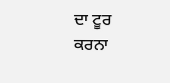ਦਾ ਟੂਰ ਕਰਨਾ